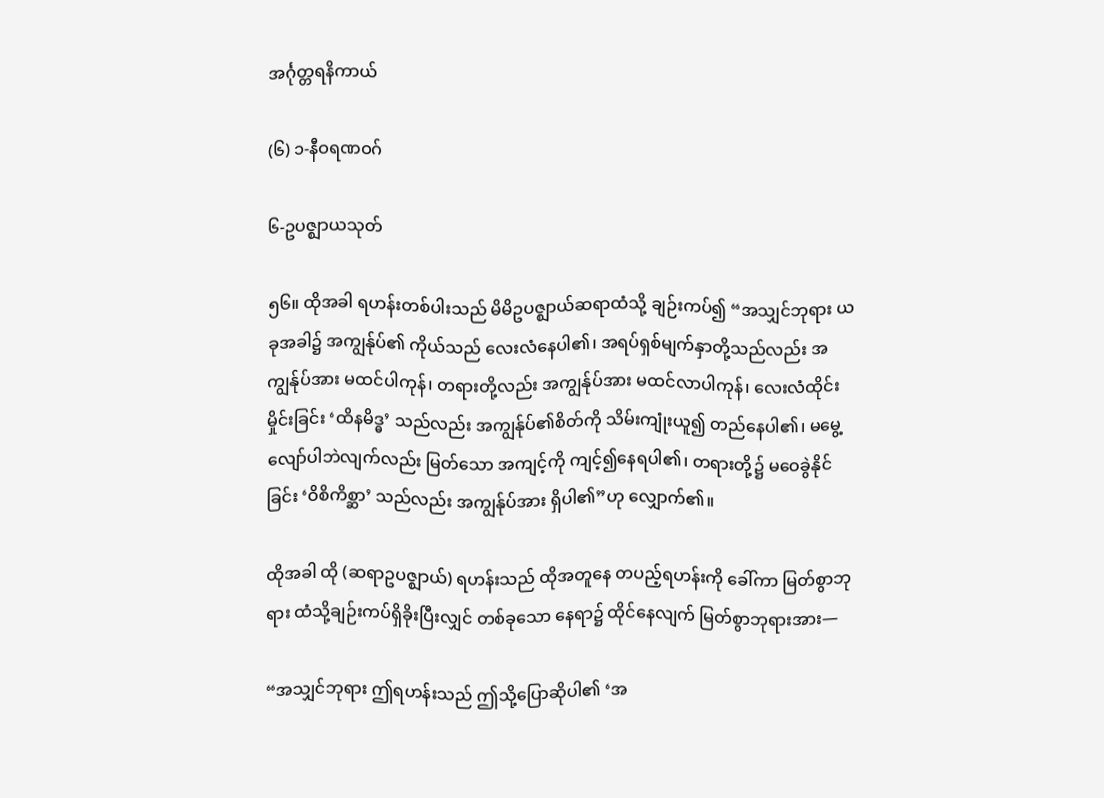အင်္ဂုတ္တရနိကာယ်

(၆) ၁-နီဝရဏဝဂ်

၆-ဥပဇ္ဈာယသုတ်

၅၆။ ထိုအခါ ရဟန်းတစ်ပါးသည် မိမိဥပဇ္ဈာယ်ဆရာထံသို့ ချဉ်းကပ်၍ “အသျှင်ဘုရား ယခုအခါ၌ အကျွန်ုပ်၏ ကိုယ်သည် လေးလံနေပါ၏၊ အရပ်ရှစ်မျက်နှာတို့သည်လည်း အကျွန်ုပ်အား မထင်ပါကုန်၊ တရားတို့လည်း အကျွန်ုပ်အား မထင်လာပါကုန်၊ လေးလံထိုင်းမှိုင်းခြင်း ‘ထိနမိဒ္ဓ’ သည်လည်း အကျွန်ုပ်၏စိတ်ကို သိမ်းကျုံးယူ၍ တည်နေပါ၏၊ မမွေ့လျော်ပါဘဲလျက်လည်း မြတ်သော အကျင့်ကို ကျင့်၍နေရပါ၏၊ တရားတို့၌ မဝေခွဲနိုင်ခြင်း ‘ဝိစိကိစ္ဆာ’ သည်လည်း အကျွန်ုပ်အား ရှိပါ၏”ဟု လျှောက်၏။

ထိုအခါ ထို (ဆရာဥပဇ္ဈာယ်) ရဟန်းသည် ထိုအတူနေ တပည့်ရဟန်းကို ခေါ်ကာ မြတ်စွာဘုရား ထံသို့ချဉ်းကပ်ရှိခိုးပြီးလျှင် တစ်ခုသော နေရာ၌ ထိုင်နေလျက် မြတ်စွာဘုရားအား—

“အသျှင်ဘုရား ဤရဟန်းသည် ဤသို့ပြောဆိုပါ၏ ‘အ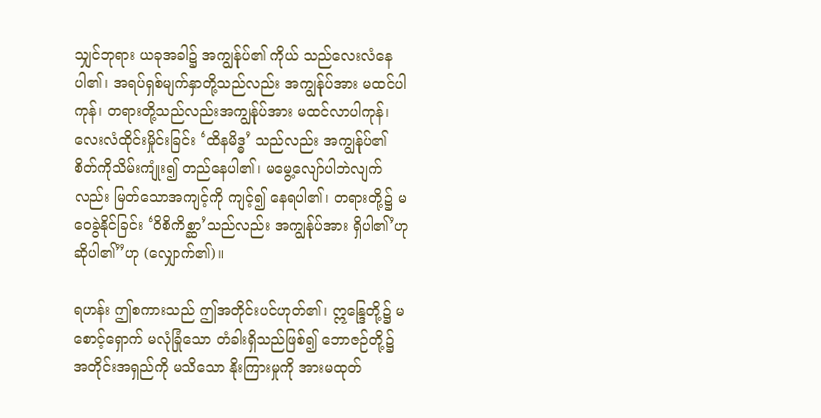သျှင်ဘုရား ယခုအခါ၌ အကျွန်ုပ်၏ ကိုယ် သည်လေးလံနေပါ၏၊ အရပ်ရှစ်မျက်နှာတို့သည်လည်း အကျွန်ုပ်အား မထင်ပါကုန်၊ တရားတို့သည်လည်းအကျွန်ုပ်အား မထင်လာပါကုန်၊ လေးလံထိုင်းမှိုင်းခြင်း ‘ထိနမိဒ္ဓ’ သည်လည်း အကျွန်ုပ်၏ စိတ်ကိုသိမ်းကျုံး၍ တည်နေပါ၏၊ မမွေ့လျော်ပါဘဲလျက်လည်း မြတ်သောအကျင့်ကို ကျင့်၍ နေရပါ၏၊ တရားတို့၌ မဝေခွဲနိုင်ခြင်း ‘ဝိစိကိစ္ဆာ’သည်လည်း အကျွန်ုပ်အား ရှိပါ၏’ဟု ဆိုပါ၏”ဟု (လျှောက်၏)။

ရဟန်း ဤစကားသည် ဤအတိုင်းပင်ဟုတ်၏၊ ဣန္ဒြေတို့၌ မစောင့်ရှောက် မလုံခြုံသော တံခါးရှိသည်ဖြစ်၍ ဘောဇဉ်တို့၌ အတိုင်းအရှည်ကို မသိသော နိုးကြားမှုကို အားမထုတ်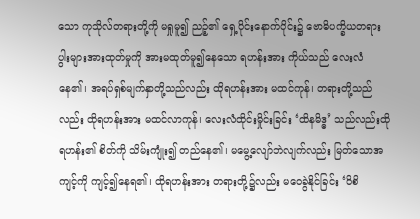သော ကုသိုလ်တရားတို့ကို မရှုမူ၍ ညဉ့်၏ ရှေ့ပိုင်းနောက်ပိုင်း၌ ဗောဓိပက္ခိယတရား ပွါးများအားထုတ်မှုကို အားမထုတ်မူ၍နေသော ရဟန်းအား ကိုယ်သည် လေးလံနေ၏၊ အရပ်ရှစ်မျက်နှာတို့သည်လည်း ထိုရဟန်းအား မထင်ကုန်၊ တရားတို့သည်လည်း ထိုရဟန်းအား မထင်လာကုန်၊ လေးလံထိုင်းမှိုင်းခြင်း ‘ထိနမိဒ္ဓ’ သည်လည်းထိုရဟန်း၏ စိတ်ကို သိမ်းကျုံး၍ တည်နေ၏၊ မမွေ့လျော်ဘဲလျက်လည်း မြတ်သောအကျင့်ကို ကျင့်၍နေရ၏၊ ထိုရဟန်းအား တရားတို့၌လည်း မဝေခွဲနိုင်ခြင်း ‘ဝိစိ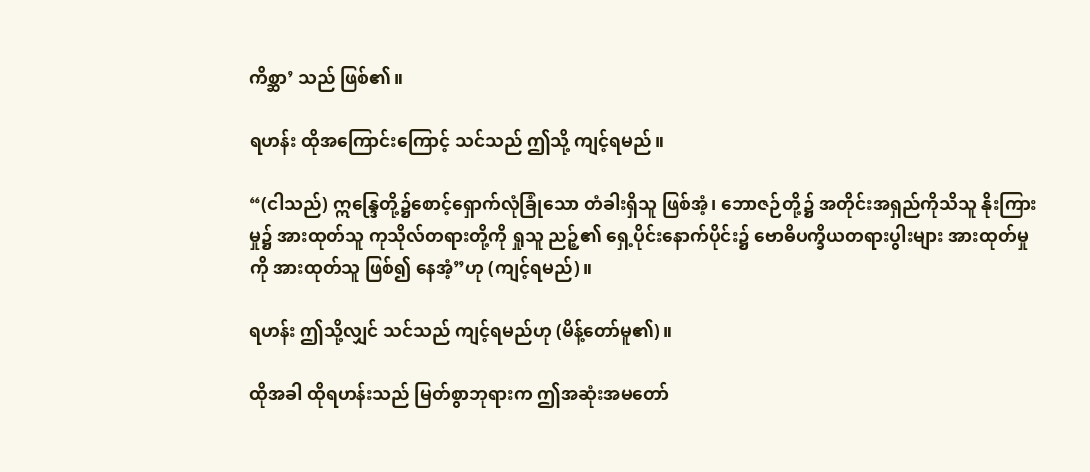ကိစ္ဆာ’ သည် ဖြစ်၏။

ရဟန်း ထိုအကြောင်းကြောင့် သင်သည် ဤသို့ ကျင့်ရမည်။

“(ငါသည်) ဣန္ဒြေတို့၌စောင့်ရှောက်လုံခြုံသော တံခါးရှိသူ ဖြစ်အံ့၊ ဘောဇဉ်တို့၌ အတိုင်းအရှည်ကိုသိသူ နိုးကြားမှု၌ အားထုတ်သူ ကုသိုလ်တရားတို့ကို ရှုသူ ညဉ့်၏ ရှေ့ပိုင်းနောက်ပိုင်း၌ ဗောဓိပက္ခိယတရားပွါးများ အားထုတ်မှုကို အားထုတ်သူ ဖြစ်၍ နေအံ့”ဟု (ကျင့်ရမည်)။

ရဟန်း ဤသို့လျှင် သင်သည် ကျင့်ရမည်ဟု (မိန့်တော်မူ၏)။

ထိုအခါ ထိုရဟန်းသည် မြတ်စွာဘုရားက ဤအဆုံးအမတော်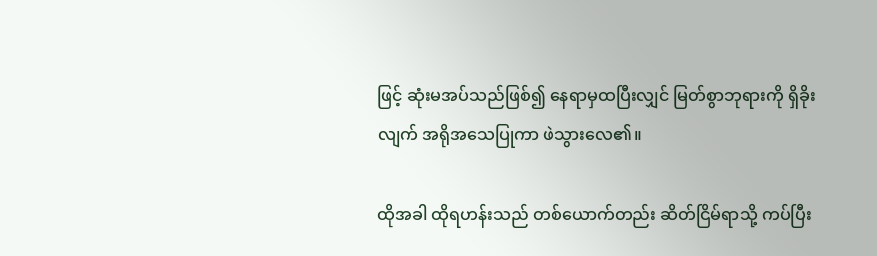ဖြင့် ဆုံးမအပ်သည်ဖြစ်၍ နေရာမှထပြီးလျှင် မြတ်စွာဘုရားကို ရှိခိုးလျက် အရိုအသေပြုကာ ဖဲသွားလေ၏။

ထိုအခါ ထိုရဟန်းသည် တစ်ယောက်တည်း ဆိတ်ငြိမ်ရာသို့ ကပ်ပြီး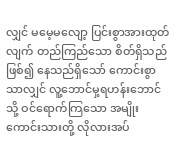လျှင် မမေ့မလျော့ ပြင်းစွာအားထုတ်လျက် တည်ကြည်သော စိတ်ရှိသည်ဖြစ်၍ နေသည်ရှိသော် ကောင်းစွာသာလျှင် လူ့ဘောင်မှ့ရဟန်းဘောင်သို့ ဝင်ရောက်ကြသော အမျိုးကောင်းသားတို့ လိုလားအပ်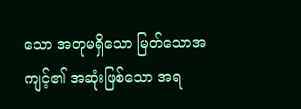သော အတုမရှိသော မြတ်သောအကျင့်၏ အဆုံးဖြစ်သော အရ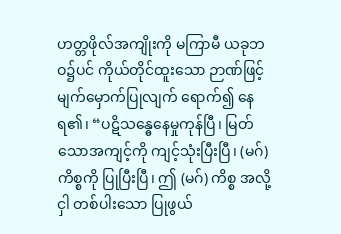ဟတ္တဖိုလ်အကျိုးကို မကြာမီ ယခုဘဝ၌ပင် ကိုယ်တိုင်ထူးသော ဉာဏ်ဖြင့်မျက်မှောက်ပြုလျက် ရောက်၍ နေရ၏၊ “ပဋိသန္ဓေနေမှုကုန်ပြီ၊ မြတ်သောအကျင့်ကို ကျင့်သုံးပြီးပြီ၊ (မဂ်) ကိစ္စကို ပြုပြီးပြီ၊ ဤ (မဂ်) ကိစ္စ အလို့ငှါ တစ်ပါးသော ပြုဖွယ်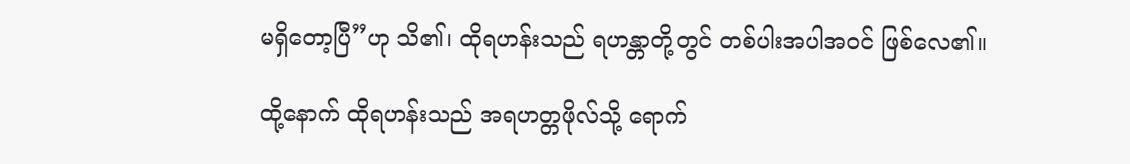မရှိတော့ပြီ”ဟု သိ၏၊ ထိုရဟန်းသည် ရဟန္တာတို့တွင် တစ်ပါးအပါအဝင် ဖြစ်လေ၏။

ထို့နောက် ထိုရဟန်းသည် အရဟတ္တဖိုလ်သို့ ရောက်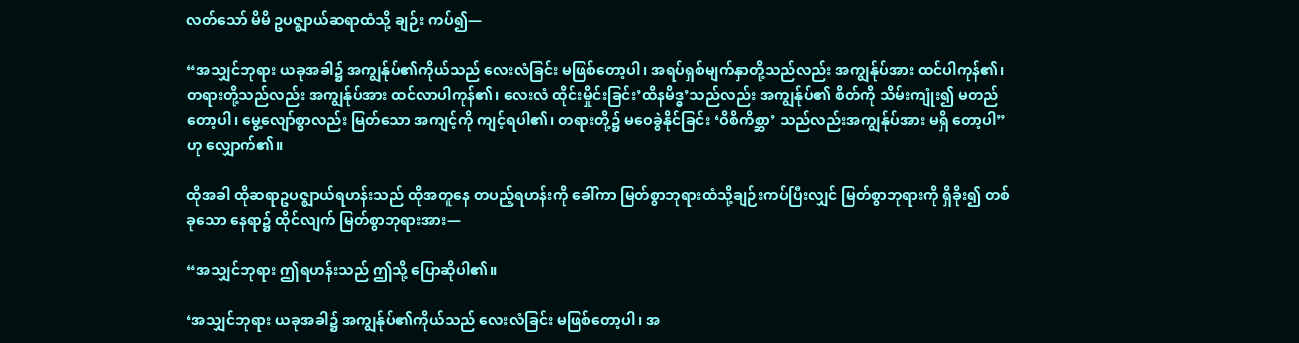လတ်သော် မိမိ ဥပဇ္ဈာယ်ဆရာထံသို့ ချဉ်း ကပ်၍—

“အသျှင်ဘုရား ယခုအခါ၌ အကျွန်ုပ်၏ကိုယ်သည် လေးလံခြင်း မဖြစ်တော့ပါ၊ အရပ်ရှစ်မျက်နှာတို့သည်လည်း အကျွန်ုပ်အား ထင်ပါကုန်၏၊ တရားတို့သည်လည်း အကျွန်ုပ်အား ထင်လာပါကုန်၏၊ လေးလံ ထိုင်းမှိုင်းခြင်း’ထိနမိဒ္ဓ’သည်လည်း အကျွန်ုပ်၏ စိတ်ကို သိမ်းကျုံး၍ မတည်တော့ပါ၊ မွေ့လျော်စွာလည်း မြတ်သော အကျင့်ကို ကျင့်ရပါ၏၊ တရားတို့၌ မဝေခွဲနိုင်ခြင်း ‘ဝိစိကိစ္ဆာ’ သည်လည်းအကျွန်ုပ်အား မရှိ တော့ပါ”ဟု လျှောက်၏။

ထိုအခါ ထိုဆရာဥပဇ္ဈာယ်ရဟန်းသည် ထိုအတူနေ တပည့်ရဟန်းကို ခေါ်ကာ မြတ်စွာဘုရားထံသို့ချဉ်းကပ်ပြီးလျှင် မြတ်စွာဘုရားကို ရှိခိုး၍ တစ်ခုသော နေရာ၌ ထိုင်လျက် မြတ်စွာဘုရားအား—

“အသျှင်ဘုရား ဤရဟန်းသည် ဤသို့ ပြောဆိုပါ၏။

‘အသျှင်ဘုရား ယခုအခါ၌ အကျွန်ုပ်၏ကိုယ်သည် လေးလံခြင်း မဖြစ်တော့ပါ၊ အ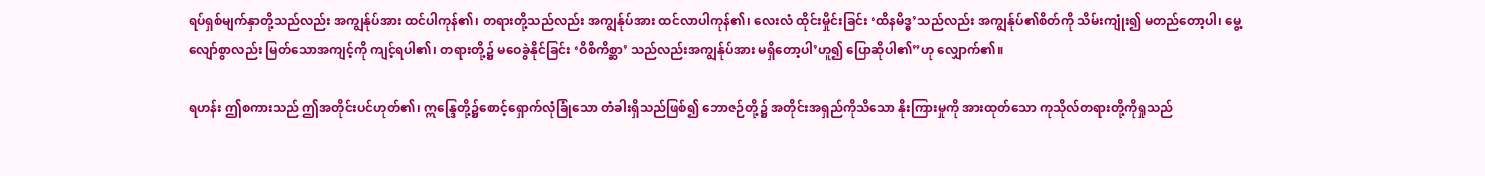ရပ်ရှစ်မျက်နှာတို့သည်လည်း အကျွန်ုပ်အား ထင်ပါကုန်၏၊ တရားတို့သည်လည်း အကျွန်ုပ်အား ထင်လာပါကုန်၏၊ လေးလံ ထိုင်းမှိုင်းခြင်း ‘ထိနမိဒ္ဓ’သည်လည်း အကျွန်ုပ်၏စိတ်ကို သိမ်းကျုံး၍ မတည်တော့ပါ၊ မွေ့လျော်စွာလည်း မြတ်သောအကျင့်ကို ကျင့်ရပါ၏၊ တရားတို့၌ မဝေခွဲနိုင်ခြင်း ‘ဝိစိကိစ္ဆာ’ သည်လည်းအကျွန်ုပ်အား မရှိတော့ပါ’ဟူ၍ ပြောဆိုပါ၏”ဟု လျှောက်၏။

ရဟန်း ဤစကားသည် ဤအတိုင်းပင်ဟုတ်၏၊ ဣန္ဒြေတို့၌စောင့်ရှောက်လုံခြုံသော တံခါးရှိသည်ဖြစ်၍ ဘောဇဉ်တို့၌ အတိုင်းအရှည်ကိုသိသော နိုးကြားမှုကို အားထုတ်သော ကုသိုလ်တရားတို့ကိုရှုသည်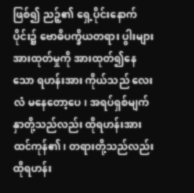ဖြစ်၍ ညဉ့်၏ ရှေ့ပိုင်းနောက်ပိုင်း၌ ဗောဓိပက္ခိယတရား ပွါးများအားထုတ်မှုကို အားထုတ်၍နေသော ရဟန်းအား ကိုယ်သည် လေးလံ မနေတော့ပေ၊ အရပ်ရှစ်မျက်နှာတို့သည်လည်း ထိုရဟန်းအားထင်ကုန်၏၊ တရားတို့သည်လည်း ထိုရဟန်း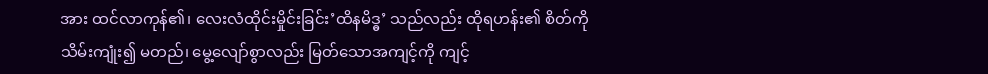အား ထင်လာကုန်၏၊ လေးလံထိုင်းမှိုင်းခြင်း’ထိနမိဒ္ဓ’ သည်လည်း ထိုရဟန်း၏ စိတ်ကို သိမ်းကျုံး၍ မတည်၊ မွေ့လျော်စွာလည်း မြတ်သောအကျင့်ကို ကျင့်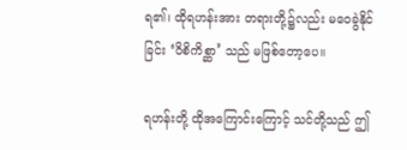ရ၏၊ ထိုရဟန်းအား တရားတို့၌လည်း မဝေခွဲနိုင်ခြင်း ‘ဝိစိကိစ္ဆာ’ သည် မဖြစ်တော့ပေ။

ရဟန်းတို့ ထိုအကြောင်းကြောင့် သင်တို့သည် ဤ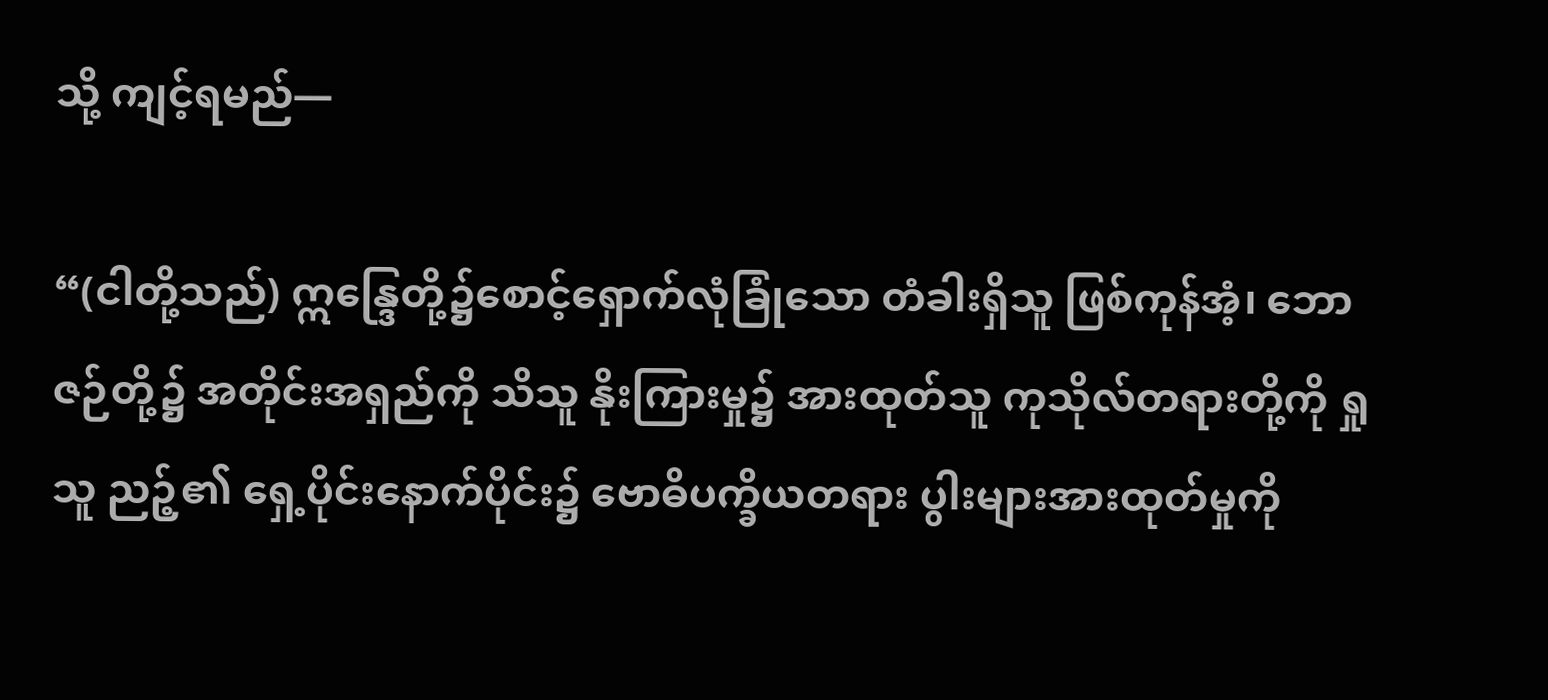သို့ ကျင့်ရမည်—

“(ငါတို့သည်) ဣန္ဒြေတို့၌စောင့်ရှောက်လုံခြုံသော တံခါးရှိသူ ဖြစ်ကုန်အံ့၊ ဘောဇဉ်တို့၌ အတိုင်းအရှည်ကို သိသူ နိုးကြားမှု၌ အားထုတ်သူ ကုသိုလ်တရားတို့ကို ရှုသူ ညဉ့်၏ ရှေ့ပိုင်းနောက်ပိုင်း၌ ဗောဓိပက္ခိယတရား ပွါးများအားထုတ်မှုကို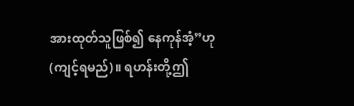အားထုတ်သူဖြစ်၍ နေကုန်အံ့”ဟု (ကျင့်ရမည်)။ ရဟန်းတို့ဤ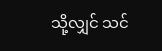သို့လျှင် သင်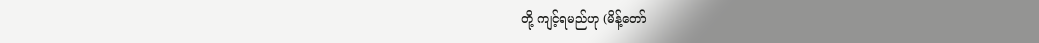တို့ ကျင့်ရမည်ဟု (မိန့်တော်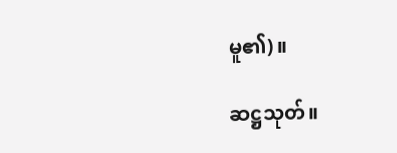မူ၏)။

ဆဋ္ဌသုတ်။